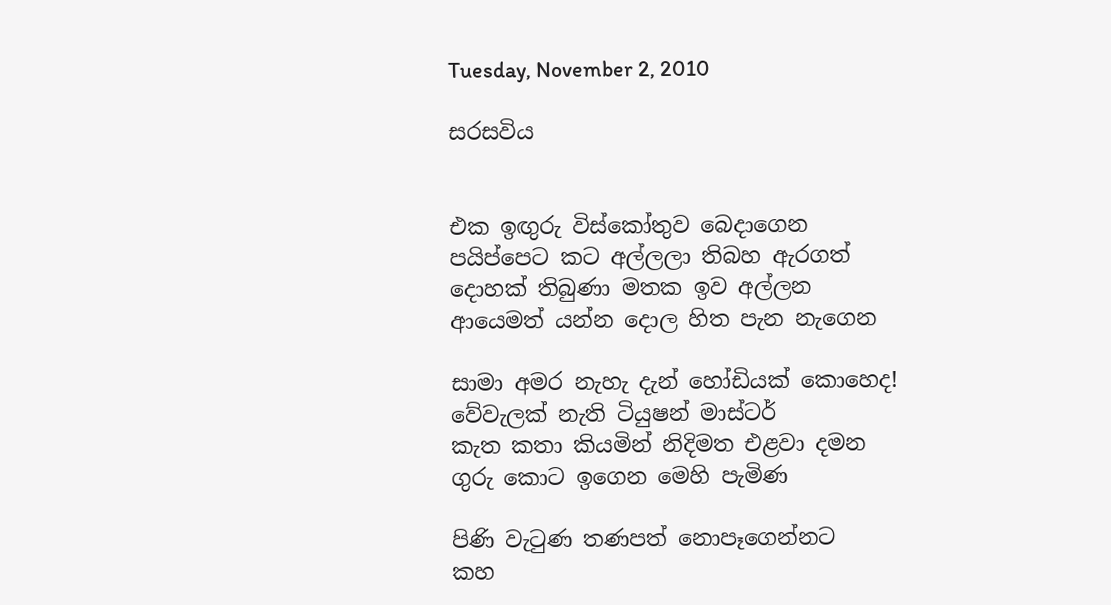Tuesday, November 2, 2010

සරසවිය


එක ඉඟුරු විස්කෝතුව බෙදාගෙන
පයිප්පෙට කට අල්ලලා තිබහ ඇරගත්
දොහක් තිබුණා මතක ඉව අල්ලන
ආයෙමත් යන්න දොල හිත පැන නැගෙන

සාමා අමර නැහැ දැන් හෝඩියක් කොහෙද!
වේවැලක් නැති ටියුෂන් මාස්ටර්
කැත කතා කියමින් නිදිමත එළවා දමන
ගුරු කොට ඉගෙන මෙහි පැමිණ

පිණි වැටුණ තණපත් නොපෑගෙන්නට
කහ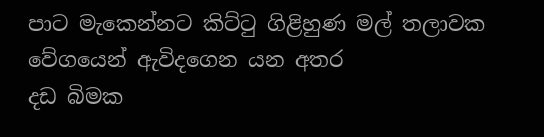පාට මැකෙන්නට කිට්ටු ගිළිහුණ මල් තලාවක
වේගයෙන් ඇවිදගෙන යන අතර
දඩ බිමක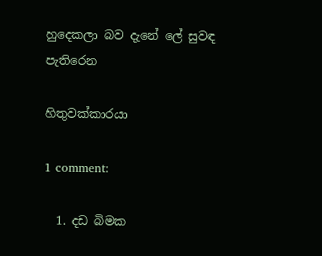හුදෙකලා බව දැනේ ලේ සුවඳ පැතිරෙන

හිතුවක්කාරයා

1 comment:

  1. දඩ බිමක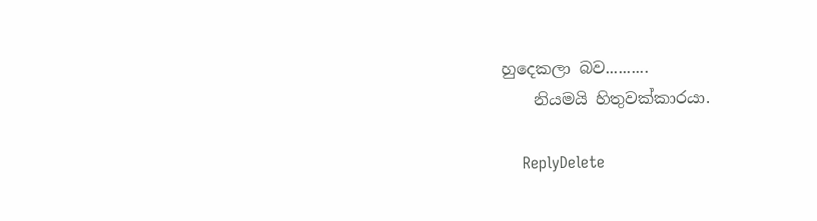හුදෙකලා බව..........
    නියමයි හිතුවක්කාරයා.

    ReplyDelete